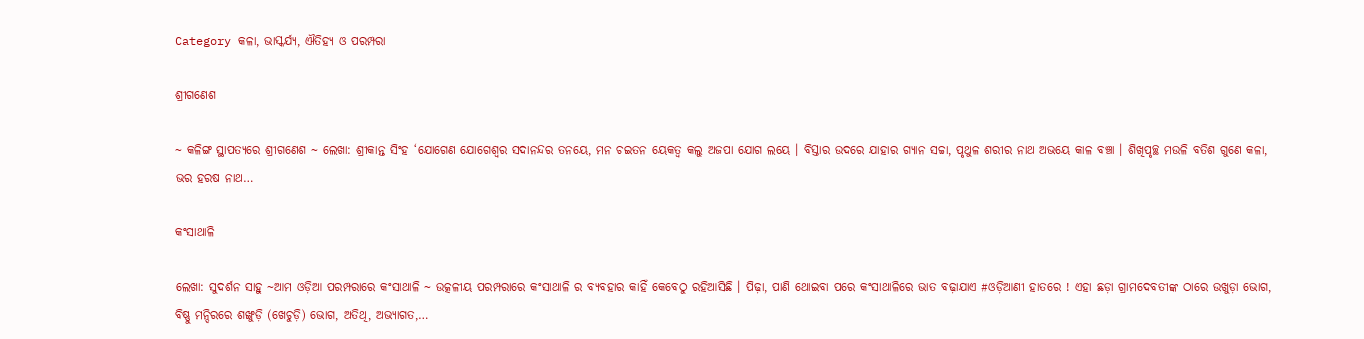Category କଳା, ଭାସ୍କର୍ଯ୍ୟ, ଐତିହ୍ୟ ଓ ପରମ୍ପରା

ଶ୍ରୀଗଣେଶ

~ କଳିଙ୍ଗ ସ୍ଥାପତ୍ୟରେ ଶ୍ରୀଗଣେଶ ~ ଲେଖା: ଶ୍ରୀକାନ୍ତ ସିଂହ ‘ଯୋଗେଣ ଯୋଗେଶ୍ଵର ସଦାନନ୍ଦର ତନୟେ, ମନ ଚଇତନ ୟେକତ୍ଵ କଲୁ ଅଜପା ଯୋଗ ଲୟେ । ବିସ୍ତାର ଉଦରେ ଯାହାର ଗ୍ୟାନ ସଚ୍ଚା, ପୃଥୁଳ ଶରୀର ନାଥ ଅଭୟେ କାଳ ବଞ୍ଚା । ଶିଖିପୃଚ୍ଛ ମଉଳି ବତିଶ ଗୁଣେ କଳା, ଭର ହରଷ ନାଥ…

କଂସାଥାଳି

ଲେଖା: ସୁଦର୍ଶନ ସାହୁ ~ଆମ ଓଡ଼ିଆ ପରମ୍ପରାରେ କଂସାଥାଳି ~ ଉତ୍କଳୀୟ ପରମ୍ପରାରେ କଂସାଥାଳି ର ବ୍ୟବହାର କାହିଁ କେବେଠୁ ରହିଆସିଛି । ପିଢ଼ା, ପାଣି ଥୋଇବା ପରେ କଂସାଥାଳିରେ ଭାତ ବଢ଼ାଯାଏ #ଓଡ଼ିଆଣୀ ହାତରେ ! ଏହା ଛଡ଼ା ଗ୍ରାମଦେବତୀଙ୍କ ଠାରେ ଉଖୁଡ଼ା ଭୋଗ, ବିଷ୍ଣୁ ମନ୍ଦିରରେ ଶଙ୍ଖୁଡ଼ି (ଖେଚୁଡ଼ି) ଭୋଗ, ଅତିଥି, ଅଭ୍ୟାଗତ,…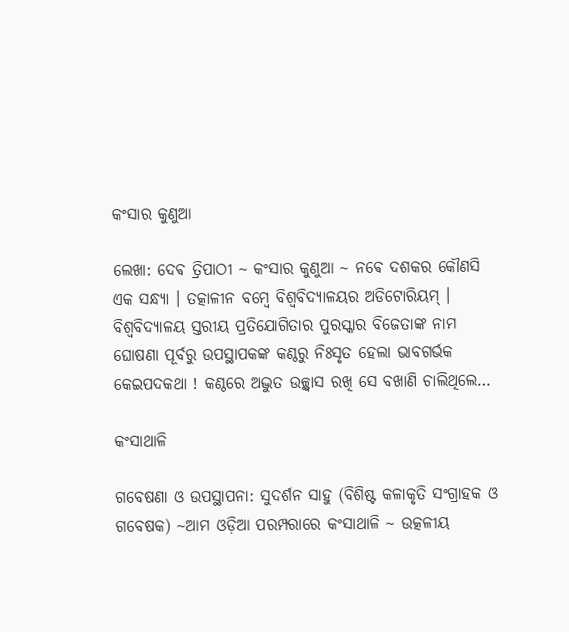କଂସାର କୁଣୁଆ

ଲେଖା: ଦେଵ ତ୍ରିପାଠୀ ~ କଂସାର କୁଣୁଆ ~ ନଵେ ଦଶକର କୌଣସି ଏକ ସନ୍ଧ୍ୟା । ତତ୍କାଳୀନ ବମ୍ବେ ବିଶ୍ୱବିଦ୍ୟାଳୟର ଅଡିଟୋରିୟମ୍ । ବିଶ୍ୱବିଦ୍ୟାଳୟ ସ୍ତରୀୟ ପ୍ରତିଯୋଗିତାର ପୁରସ୍କାର ବିଜେତାଙ୍କ ନାମ ଘୋଷଣା ପୂର୍ବରୁ ଉପସ୍ଥାପକଙ୍କ କଣ୍ଠରୁ ନିଃସୃତ ହେଲା ଭାବଗର୍ଭକ କେଇପଦକଥା ! କଣ୍ଠରେ ଅଦ୍ଭୁତ ଉଚ୍ଛ୍ୱାସ ରଖି ସେ ବଖାଣି ଚାଲିଥିଲେ…

କଂସାଥାଳି

ଗବେଷଣା ଓ ଉପସ୍ଥାପନା: ସୁଦର୍ଶନ ସାହୁ (ବିଶିଷ୍ଟ କଳାକୃତି ସଂଗ୍ରାହକ ଓ ଗବେଷକ) ~ଆମ ଓଡ଼ିଆ ପରମ୍ପରାରେ କଂସାଥାଳି ~ ଉତ୍କଳୀୟ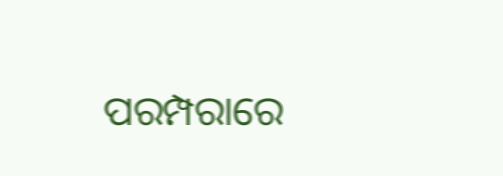ପରମ୍ପରାରେ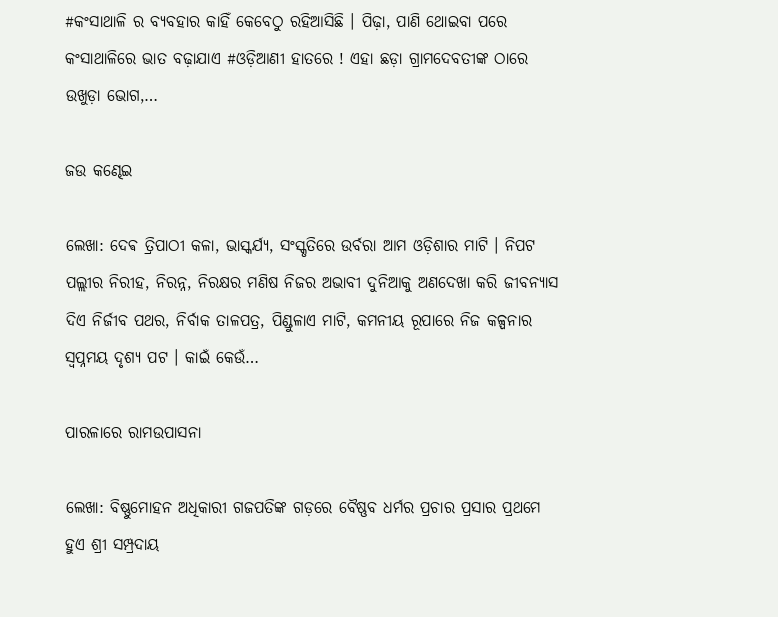#କଂସାଥାଳି ର ବ୍ୟବହାର କାହିଁ କେବେଠୁ ରହିଆସିଛି । ପିଢ଼ା, ପାଣି ଥୋଇବା ପରେ କଂସାଥାଳିରେ ଭାତ ବଢ଼ାଯାଏ #ଓଡ଼ିଆଣୀ ହାତରେ ! ଏହା ଛଡ଼ା ଗ୍ରାମଦେବତୀଙ୍କ ଠାରେ ଉଖୁଡ଼ା ଭୋଗ,…

ଜଉ କଣ୍ଢେଇ

ଲେଖା: ଦେଵ ତ୍ରିପାଠୀ କଳା, ଭାସ୍କର୍ଯ୍ୟ, ସଂସ୍କୃତିରେ ଉର୍ବରା ଆମ ଓଡ଼ିଶାର ମାଟି । ନିପଟ ପଲ୍ଲୀର ନିରୀହ, ନିରନ୍ନ, ନିରକ୍ଷର ମଣିଷ ନିଜର ଅଭାବୀ ଦୁନିଆକୁ ଅଣଦେଖା କରି ଜୀବନ୍ୟାସ ଦିଏ ନିର୍ଜୀବ ପଥର, ନିର୍ବାକ ତାଳପତ୍ର, ପିଣ୍ଡୁଳାଏ ମାଟି, କମନୀୟ ରୂପାରେ ନିଜ କଳ୍ପନାର ସ୍ବପ୍ନମୟ ଦୃଶ୍ୟ ପଟ । କାଇଁ କେଉଁ…

ପାରଳାରେ ରାମଉପାସନା

ଲେଖା: ବିଷ୍ଣୁମୋହନ ଅଧିକାରୀ ଗଜପତିଙ୍କ ଗଡ଼ରେ ବୈଷ୍ଣବ ଧର୍ମର ପ୍ରଚାର ପ୍ରସାର ପ୍ରଥମେ ହୁଏ ଶ୍ରୀ ସମ୍ପ୍ରଦାୟ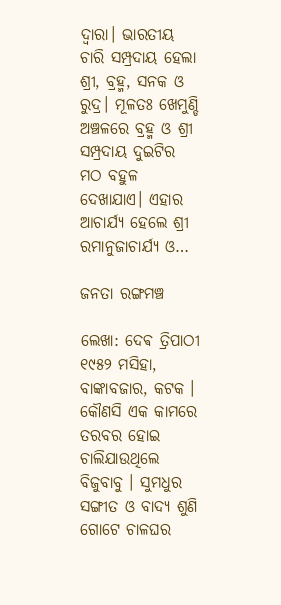ଦ୍ଵାରା। ଭାରତୀୟ ଚାରି ସମ୍ପ୍ରଦାୟ ହେଲା ଶ୍ରୀ, ବ୍ରହ୍ମ, ସନକ ଓ ରୁଦ୍ର। ମୂଳତଃ ଖେମୁଣ୍ଡି ଅଞ୍ଚଳରେ ବ୍ରହ୍ମ ଓ ଶ୍ରୀ ସମ୍ପ୍ରଦାୟ ଦୁଇଟିର ମଠ ବହୁଳ ଦେଖାଯାଏ। ଏହାର ଆଚାର୍ଯ୍ୟ ହେଲେ ଶ୍ରୀ ରମାନୁଜାଚାର୍ଯ୍ୟ ଓ…

ଜନତା ରଙ୍ଗମଞ୍ଚ

ଲେଖା: ଦେଵ ତ୍ରିପାଠୀ ୧୯୫୨ ମସିହା, ବାଙ୍କାବଜାର, କଟକ । କୌଣସି ଏକ କାମରେ ତରବର ହୋଇ ଚାଲିଯାଉଥିଲେ ବିଜୁବାବୁ । ସୁମଧୁର ସଙ୍ଗୀତ ଓ ବାଦ୍ୟ ଶୁଣି ଗୋଟେ ଚାଳଘର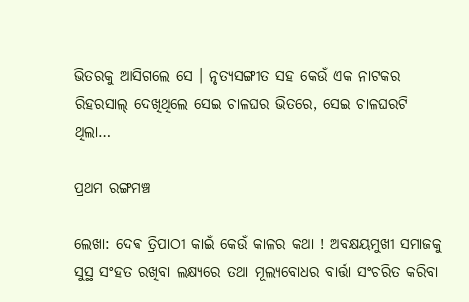ଭିତରକୁ ଆସିଗଲେ ସେ । ନୃତ୍ୟସଙ୍ଗୀତ ସହ କେଉଁ ଏକ ନାଟକର ରିହରସାଲ୍ ଦେଖିଥିଲେ ସେଇ ଚାଳଘର ଭିତରେ, ସେଇ ଚାଳଘରଟି ଥିଲା…

ପ୍ରଥମ ରଙ୍ଗମଞ୍ଚ

ଲେଖା: ଦେଵ ତ୍ରିପାଠୀ କାଇଁ କେଉଁ କାଳର କଥା ! ଅବକ୍ଷୟମୁଖୀ ସମାଜକୁ ସୁସ୍ଥ ସଂହତ ରଖିବା ଲକ୍ଷ୍ୟରେ ତଥା ମୂଲ୍ୟବୋଧର ବାର୍ତ୍ତା ସଂଚରିତ କରିବା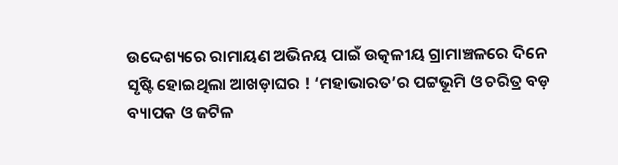ଉଦ୍ଦେଶ୍ୟରେ ରାମାୟଣ ଅଭିନୟ ପାଇଁ ଉତ୍କଳୀୟ ଗ୍ରାମାଞ୍ଚଳରେ ଦିନେ ସୃଷ୍ଟି ହୋଇଥିଲା ଆଖଡ଼ାଘର ! ‘ମହାଭାରତ’ର ପଟ୍ଟଭୂମି ଓ ଚରିତ୍ର ବଡ଼ ବ୍ୟାପକ ଓ ଜଟିଳ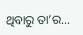ଥିବାରୁ ତା’ର…